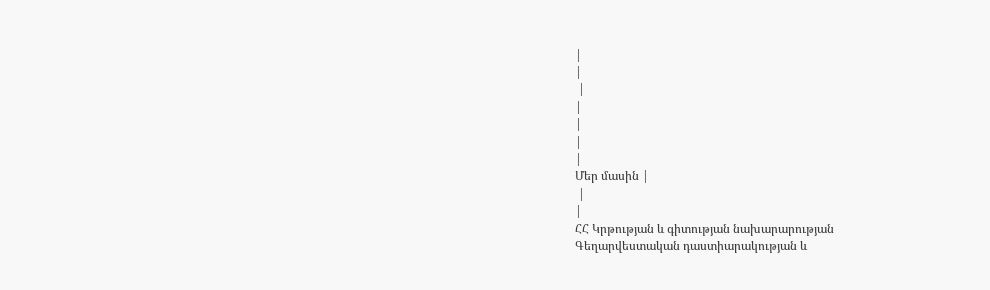|
|
 |
|
|
|
|
Մեր մասին |
 |
|
ՀՀ Կրթության և գիտության նախարարության
Գեղարվեստական դաստիարակության և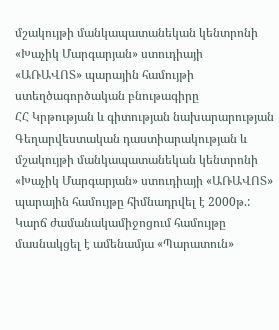մշակույթի մանկապատանեկան կենտրոնի
«Խաչիկ Մարգարյան» ստուդիայի
«ԱՌԱՎՈՏ» պարային համույթի ստեղծագործական բնութագիրը
ՀՀ Կրթության և գիտության նախարարության Գեղարվեստական դաստիարակության և մշակույթի մանկապատանեկան կենտրոնի «Խաչիկ Մարգարյան» ստուդիայի «ԱՌԱՎՈՏ» պարային համույթը հիմնադրվել է 2000թ.:
Կարճ ժամանակամիջոցում համույթը մասնակցել է ամենամյա «Պարատուն»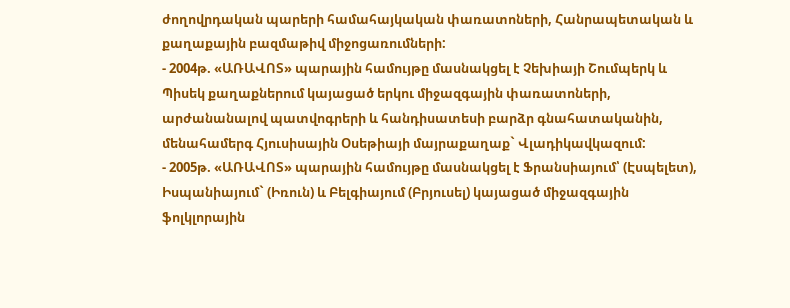ժողովրդական պարերի համահայկական փառատոների, Հանրապետական և քաղաքային բազմաթիվ միջոցառումների:
- 2004թ. «ԱՌԱՎՈՏ» պարային համույթը մասնակցել է Չեխիայի Շումպերկ և Պիսեկ քաղաքներում կայացած երկու միջազգային փառատոների, արժանանալով պատվոգրերի և հանդիսատեսի բարձր գնահատականին, մենահամերգ Հյուսիսային Օսեթիայի մայրաքաղաք` Վլադիկավկազում:
- 2005թ. «ԱՌԱՎՈՏ» պարային համույթը մասնակցել է Ֆրանսիայում՝ (Էսպելետ), Իսպանիայում` (Իռուն) և Բելգիայում (Բրյուսել) կայացած միջազգային ֆոլկլորային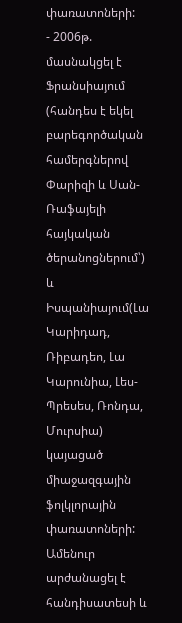փառատոների:
- 2006թ. մասնակցել է Ֆրանսիայում (հանդես է եկել բարեգործական համերգներով Փարիզի և Սան-Ռաֆայելի հայկական ծերանոցներում՝) և Իսպանիայում(Լա Կարիդադ, Ռիբադեո, Լա Կարունիա, Լես- Պրեսես, Ռոնդա, Մուրսիա) կայացած միաջազգային ֆոլկլորային փառատոների: Ամենուր արժանացել է հանդիսատեսի և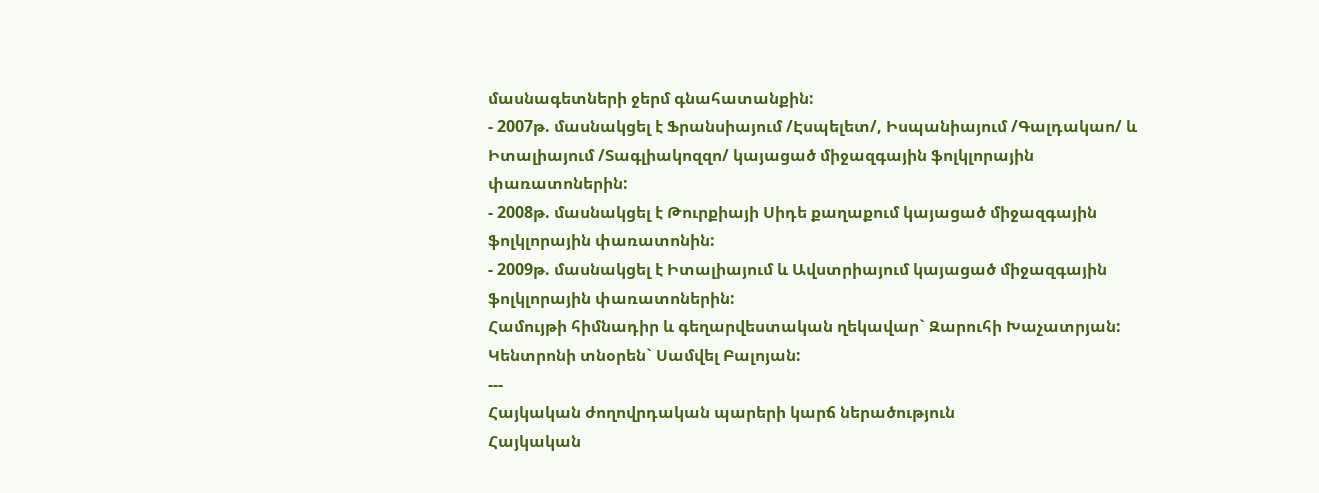մասնագետների ջերմ գնահատանքին:
- 2007թ. մասնակցել է Ֆրանսիայում /Էսպելետ/, Իսպանիայում /Գալդակաո/ և Իտալիայում /Տագլիակոզզո/ կայացած միջազգային ֆոլկլորային փառատոներին:
- 2008թ. մասնակցել է Թուրքիայի Սիդե քաղաքում կայացած միջազգային ֆոլկլորային փառատոնին:
- 2009թ. մասնակցել է Իտալիայում և Ավստրիայում կայացած միջազգային ֆոլկլորային փառատոներին:
Համույթի հիմնադիր և գեղարվեստական ղեկավար` Զարուհի Խաչատրյան:
Կենտրոնի տնօրեն` Սամվել Բալոյան:
---
Հայկական ժողովրդական պարերի կարճ ներածություն
Հայկական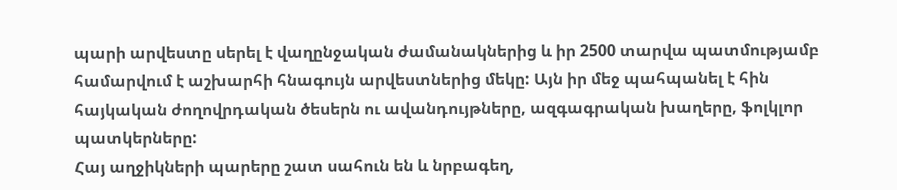պարի արվեստը սերել է վաղընջական ժամանակներից և իր 2500 տարվա պատմությամբ համարվում է աշխարհի հնագույն արվեստներից մեկը: Այն իր մեջ պահպանել է հին հայկական ժողովրդական ծեսերն ու ավանդույթները, ազգագրական խաղերը, ֆոլկլոր պատկերները:
Հայ աղջիկների պարերը շատ սահուն են և նրբագեղ,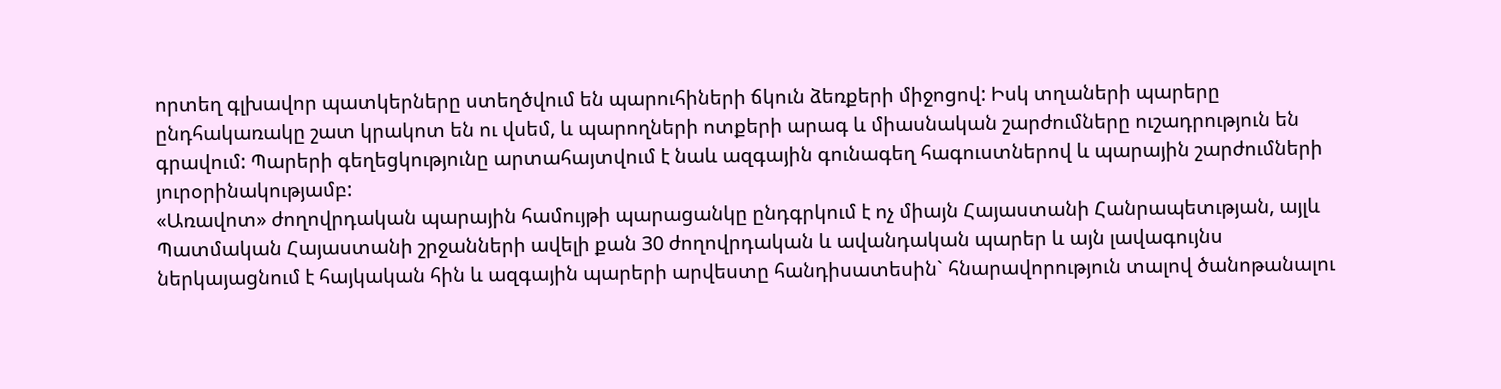որտեղ գլխավոր պատկերները ստեղծվում են պարուհիների ճկուն ձեռքերի միջոցով: Իսկ տղաների պարերը ընդհակառակը շատ կրակոտ են ու վսեմ, և պարողների ոտքերի արագ և միասնական շարժումները ուշադրություն են գրավում: Պարերի գեղեցկությունը արտահայտվում է նաև ազգային գունագեղ հագուստներով և պարային շարժումների յուրօրինակությամբ:
«Առավոտ» ժողովրդական պարային համույթի պարացանկը ընդգրկում է ոչ միայն Հայաստանի Հանրապետւթյան, այլև Պատմական Հայաստանի շրջանների ավելի քան 30 ժողովրդական և ավանդական պարեր և այն լավագույնս ներկայացնում է հայկական հին և ազգային պարերի արվեստը հանդիսատեսին` հնարավորություն տալով ծանոթանալու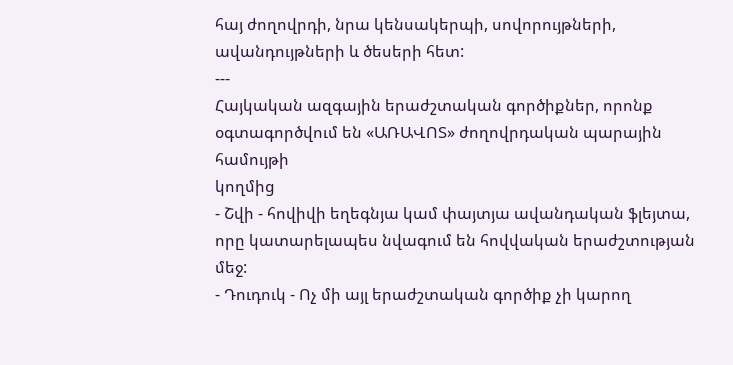հայ ժողովրդի, նրա կենսակերպի, սովորույթների, ավանդույթների և ծեսերի հետ:
---
Հայկական ազգային երաժշտական գործիքներ, որոնք օգտագործվում են «ԱՌԱՎՈՏ» ժողովրդական պարային համույթի
կողմից
- Շվի - հովիվի եղեգնյա կամ փայտյա ավանդական ֆլեյտա, որը կատարելապես նվագում են հովվական երաժշտության մեջ:
- Դուդուկ - Ոչ մի այլ երաժշտական գործիք չի կարող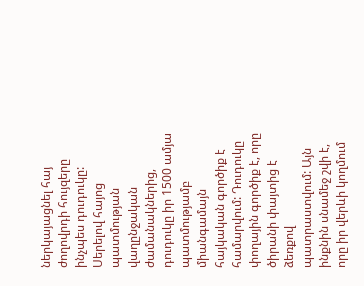ներկայացնել հայ ժողովրդի հույզերը ինչպես դուդուկը: Սերելով հայոց պատմության վաղընջական ժամանակներից, դուդուկը իր 1500 ամյա պատմությամբ միանգամայն հայկական գործիք է համարվում: Դուդուկը փողային գործիք է, որը ծիրանի փայտից է ձեռքով պատրաստվում: Այն ինքնին սնամեջ շվի է, որը իր վերևի կողմում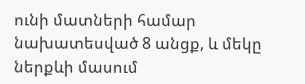ունի մատների համար նախատեսված 8 անցք, և մեկը ներքևի մասում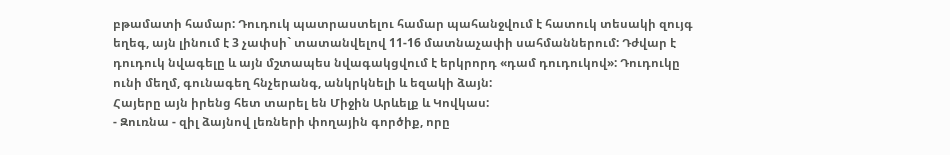բթամատի համար: Դուդուկ պատրաստելու համար պահանջվում է հատուկ տեսակի զույգ եղեգ, այն լինում է 3 չափսի` տատանվելով 11-16 մատնաչափի սահմաններում: Դժվար է դուդուկ նվագելը և այն մշտապես նվագակցվում է երկրորդ «դամ դուդուկով»: Դուդուկը ունի մեղմ, գունագեղ հնչերանգ, անկրկնելի և եզակի ձայն:
Հայերը այն իրենց հետ տարել են Միջին Արևելք և Կովկաս:
- Զուռնա - զիլ ձայնով լեռների փողային գործիք, որը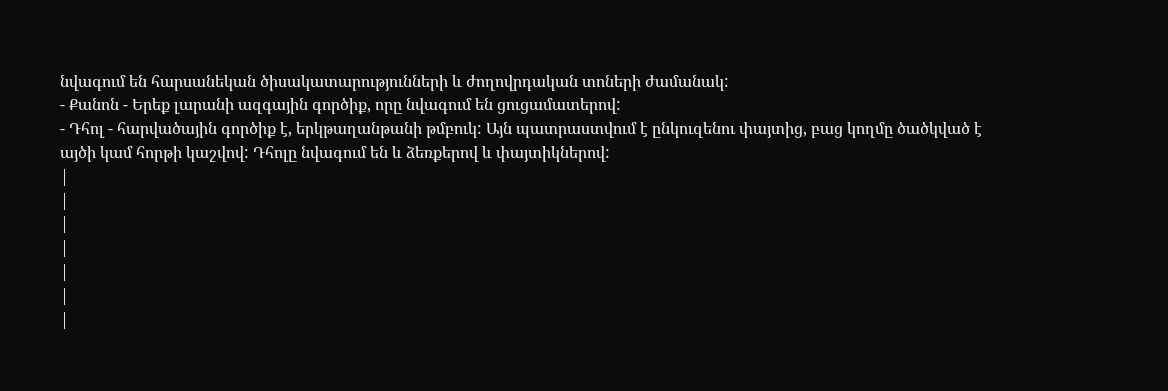նվագում են հարսանեկան ծիսակատարությունների և ժողովրդական տոների ժամանակ:
- Քանոն - Երեք լարանի ազգային գործիք, որը նվագում են ցուցամատերով:
- Դհոլ - հարվածային գործիք է, երկթաղանթանի թմբուկ: Այն պատրաստվում է ընկուզենու փայտից, բաց կողմը ծածկված է այծի կամ հորթի կաշվով: Դհոլը նվագում են և ձեռքերով և փայտիկներով:
|
|
|
|
|
|
|